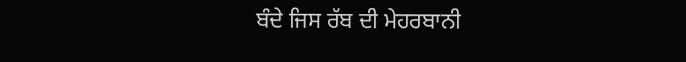ਬੰਦੇ ਜਿਸ ਰੱਬ ਦੀ ਮੇਹਰਬਾਨੀ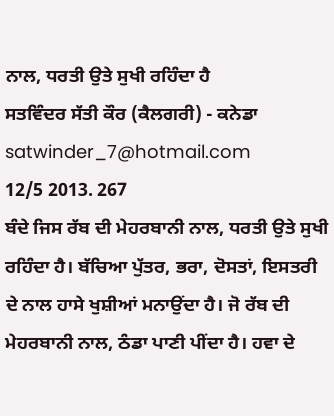ਨਾਲ, ਧਰਤੀ ਉਤੇ ਸੁਖੀ ਰਹਿੰਦਾ ਹੈ
ਸਤਵਿੰਦਰ ਸੱਤੀ ਕੌਰ (ਕੈਲਗਰੀ) - ਕਨੇਡਾ
satwinder_7@hotmail.com
12/5 2013. 267
ਬੰਦੇ ਜਿਸ ਰੱਬ ਦੀ ਮੇਹਰਬਾਨੀ ਨਾਲ, ਧਰਤੀ ਉਤੇ ਸੁਖੀ ਰਹਿੰਦਾ ਹੈ। ਬੱਚਿਆ ਪੁੱਤਰ, ਭਰਾ, ਦੋਸਤਾਂ, ਇਸਤਰੀ ਦੇ ਨਾਲ ਹਾਸੇ ਖੁਸ਼ੀਆਂ ਮਨਾਉਂਦਾ ਹੈ। ਜੋ ਰੱਬ ਦੀ ਮੇਹਰਬਾਨੀ ਨਾਲ, ਠੰਡਾ ਪਾਣੀ ਪੀਂਦਾ ਹੈ। ਹਵਾ ਦੇ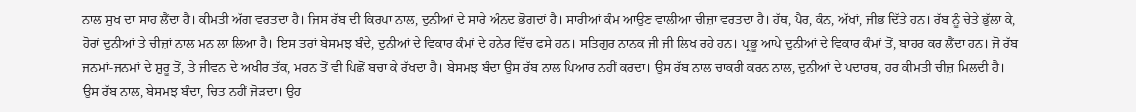ਨਾਲ ਸੁਖ ਦਾ ਸਾਹ ਲੈਂਦਾ ਹੈ। ਕੀਮਤੀ ਅੱਗ ਵਰਤਦਾ ਹੈ। ਜਿਸ ਰੱਬ ਦੀ ਕਿਰਪਾ ਨਾਲ, ਦੁਨੀਆਂ ਦੇ ਸਾਰੇ ਅੰਨਦ ਭੋਗਦਾਂ ਹੈ। ਸਾਰੀਆਂ ਕੰਮ ਆਉਣ ਵਾਲੀਆ ਚੀਜ਼ਾ ਵਰਤਦਾ ਹੈ। ਹੱਥ, ਪੈਰ, ਕੰਨ, ਅੱਖਾਂ, ਜੀਭ ਦਿੱਤੇ ਹਨ। ਰੱਬ ਨੂੰ ਚੇਤੇ ਭੁੱਲਾ ਕੇ, ਹੋਰਾਂ ਦੁਨੀਆਂ ਤੇ ਚੀਜ਼ਾਂ ਨਾਲ ਮਨ ਲਾ ਲਿਆ ਹੈ। ਇਸ ਤਰਾਂ ਬੇਸਮਝ ਬੰਦੇ, ਦੁਨੀਆਂ ਦੇ ਵਿਕਾਰ ਕੰਮਾਂ ਦੇ ਹਨੇਰ ਵਿੱਚ ਫਸੇ ਹਨ। ਸਤਿਗੁਰ ਨਾਨਕ ਜੀ ਜੀ ਲਿਖ ਰਹੇ ਹਨ। ਪ੍ਰਭੂ ਆਪੇ ਦੁਨੀਆਂ ਦੇ ਵਿਕਾਰ ਕੰਮਾਂ ਤੋਂ, ਬਾਹਰ ਕਰ ਲੈਂਦਾ ਹਨ। ਜੋ ਰੱਬ ਜਨਮਾਂ-ਜਨਮਾਂ ਦੇ ਸ਼ੁਰੂ ਤੋਂ, ਤੇ ਜੀਵਨ ਦੇ ਅਖੀਰ ਤੱਕ, ਮਰਨ ਤੋਂ ਵੀ ਪਿਛੋਂ ਬਚਾ ਕੇ ਰੱਖਦਾ ਹੈ। ਬੇਸਮਝ ਬੰਦਾ ਉਸ ਰੱਬ ਨਾਲ ਪਿਆਰ ਨਹੀਂ ਕਰਦਾ। ਉਸ ਰੱਬ ਨਾਲ ਚਾਕਰੀ ਕਰਨ ਨਾਲ, ਦੁਨੀਆਂ ਦੇ ਪਦਾਰਥ, ਹਰ ਕੀਮਤੀ ਚੀਜ਼ ਮਿਲਦੀ ਹੈ। ਉਸ ਰੱਬ ਨਾਲ, ਬੇਸਮਝ ਬੰਦਾ, ਚਿਤ ਨਹੀਂ ਜੋੜਦਾ। ਉਹ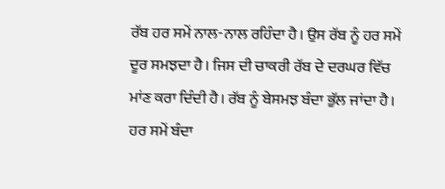ਰੱਬ ਹਰ ਸਮੇਂ ਨਾਲ-ਨਾਲ ਰਹਿੰਦਾ ਹੈ। ਉਸ ਰੱਬ ਨੂੰ ਹਰ ਸਮੇਂ ਦੂਰ ਸਮਝਦਾ ਹੈ। ਜਿਸ ਦੀ ਚਾਕਰੀ ਰੱਬ ਦੇ ਦਰਘਰ ਵਿੱਚ ਮਾਂਣ ਕਰਾ ਦਿੰਦੀ ਹੈ। ਰੱਬ ਨੂੰ ਬੇਸਮਝ ਬੰਦਾ ਭੁੱਲ ਜਾਂਦਾ ਹੈ। ਹਰ ਸਮੇਂ ਬੰਦਾ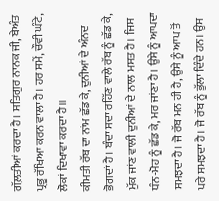ਗੱਲ਼ਤੀਆਂ ਕਰਦਾ ਹੈ। ਸਤਿਗੁਰ ਨਾਨਕ ਜੀ, ਬੇਅੰਤ ਪ੍ਰਭੂ ਰੱਖਿਆ ਕਰਨ ਵਾਲਾ ਹੈ। ਹਰ ਸਮੇਂ, ਚੌਵੀ ਘੰਟੇ, ਲੋਕਾਂ ਦਿਖਾਵਾ ਕਰਦਾ ਹੈ॥
ਕੀਮਤੀ ਰੱਬ ਦਾ ਨਾਂਮ ਛੱਡ ਕੇ, ਦੁਨੀਆਂ ਦੇ ਅੰਨਦ ਭੋਗਦਾਂ ਹੈ। ਬੰਦਾ ਸਦਾ ਰਹਿੱਣ ਵਾਲੇ ਰੱਬ ਨੂੰ ਛੱਡ ਕੇ, ਮੁੱਕ ਜਾਂਣ ਵਾਲੀ ਦੁਨੀਆਂ ਦੇ ਨਾਲ ਮਸਤ ਹੈ। ਜਿਸ ਧੰਨ-ਮੋਹ ਨੂੰ ਛੱਡ ਕੇ, ਮਰ ਜਾਂਣਾ ਹੈ। ਉਸੇ ਨੂੰ ਆਪਦਾ ਸਮਝਦਾ ਹੈ। ਜੋ ਰੱਬ ਮਨ ਹੀ ਹੈ, ਉਸੇ ਨੂੰ ਆਪ ਤੋਂ ਪਰੇ ਸਮਝਦਾ ਹੈ। ਜੋ ਰੱਬ ਨੂੰ ਭੁੱਲਾ ਦਿੰਦੇ ਹਨ। ਉਸ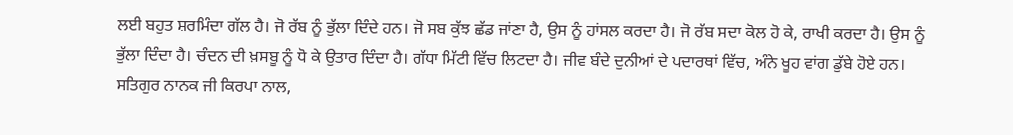ਲਈ ਬਹੁਤ ਸ਼ਰਮਿੰਦਾ ਗੱਲ ਹੈ। ਜੋ ਰੱਬ ਨੂੰ ਭੁੱਲਾ ਦਿੰਦੇ ਹਨ। ਜੋ ਸਬ ਕੁੱਝ ਛੱਡ ਜਾਂਣਾ ਹੈ, ਉਸ ਨੂੰ ਹਾਂਸਲ ਕਰਦਾ ਹੈ। ਜੋ ਰੱਬ ਸਦਾ ਕੋਲ ਹੋ ਕੇ, ਰਾਖੀ ਕਰਦਾ ਹੈ। ਉਸ ਨੂੰ ਭੁੱਲਾ ਦਿੰਦਾ ਹੈ। ਚੰਦਨ ਦੀ ਖ਼ਸਬੂ ਨੂੰ ਧੋ ਕੇ ਉਤਾਰ ਦਿੰਦਾ ਹੈ। ਗੱਧਾ ਮਿੱਟੀ ਵਿੱਚ ਲਿਟਦਾ ਹੈ। ਜੀਵ ਬੰਦੇ ਦੁਨੀਆਂ ਦੇ ਪਦਾਰਥਾਂ ਵਿੱਚ, ਅੰਨੇ ਖੂਹ ਵਾਂਗ ਡੁੱਬੇ ਹੋਏ ਹਨ। ਸਤਿਗੁਰ ਨਾਨਕ ਜੀ ਕਿਰਪਾ ਨਾਲ,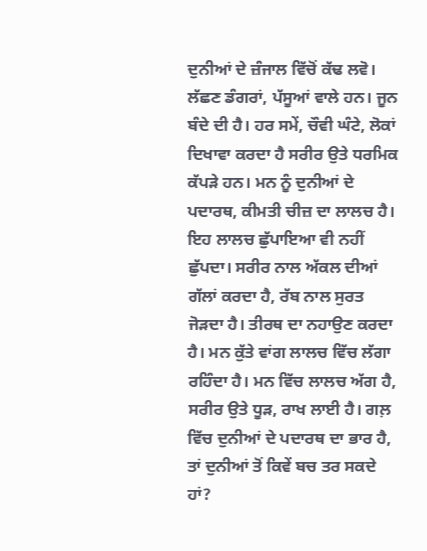ਦੁਨੀਆਂ ਦੇ ਜ਼ੰਜਾਲ ਵਿੱਚੋਂ ਕੱਢ ਲਵੋ।
ਲੱਛਣ ਡੰਗਰਾਂ, ਪੱਸੂਆਂ ਵਾਲੇ ਹਨ। ਜੂਨ ਬੰਦੇ ਦੀ ਹੈ। ਹਰ ਸਮੇਂ, ਚੌਵੀ ਘੰਟੇ, ਲੋਕਾਂ ਦਿਖਾਵਾ ਕਰਦਾ ਹੈ ਸਰੀਰ ਉਤੇ ਧਰਮਿਕ ਕੱਪੜੇ ਹਨ। ਮਨ ਨੂੰ ਦੁਨੀਆਂ ਦੇ ਪਦਾਰਥ, ਕੀਮਤੀ ਚੀਜ਼ ਦਾ ਲਾਲਚ ਹੈ। ਇਹ ਲਾਲਚ ਛੁੱਪਾਇਆ ਵੀ ਨਹੀਂ ਛੁੱਪਦਾ। ਸਰੀਰ ਨਾਲ ਅੱਕਲ ਦੀਆਂ ਗੱਲਾਂ ਕਰਦਾ ਹੈ, ਰੱਬ ਨਾਲ ਸੁਰਤ ਜੋੜਦਾ ਹੈ। ਤੀਰਥ ਦਾ ਨਹਾਉਣ ਕਰਦਾ ਹੈ। ਮਨ ਕੁੱਤੇ ਵਾਂਗ ਲਾਲਚ ਵਿੱਚ ਲੱਗਾ ਰਹਿੰਦਾ ਹੈ। ਮਨ ਵਿੱਚ ਲਾਲਚ ਅੱਗ ਹੈ, ਸਰੀਰ ਉਤੇ ਧੂੜ, ਰਾਖ ਲਾਈ ਹੈ। ਗਲ਼ ਵਿੱਚ ਦੁਨੀਆਂ ਦੇ ਪਦਾਰਥ ਦਾ ਭਾਰ ਹੈ, ਤਾਂ ਦੁਨੀਆਂ ਤੋਂ ਕਿਵੇਂ ਬਚ ਤਰ ਸਕਦੇ ਹਾਂ?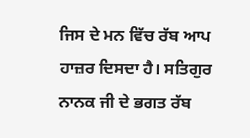ਜਿਸ ਦੇ ਮਨ ਵਿੱਚ ਰੱਬ ਆਪ ਹਾਜ਼ਰ ਦਿਸਦਾ ਹੈ। ਸਤਿਗੁਰ ਨਾਨਕ ਜੀ ਦੇ ਭਗਤ ਰੱਬ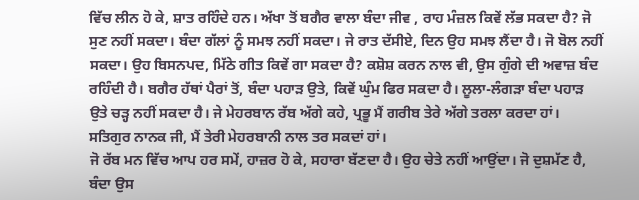ਵਿੱਚ ਲੀਨ ਹੋ ਕੇ, ਸ਼ਾਤ ਰਹਿੰਦੇ ਹਨ। ਅੱਖਾ ਤੋਂ ਬਗੈਰ ਵਾਲਾ ਬੰਦਾ ਜੀਵ , ਰਾਹ ਮੰਜ਼ਲ ਕਿਵੇਂ ਲੱਭ ਸਕਦਾ ਹੈ? ਜੋ ਸੁਣ ਨਹੀਂ ਸਕਦਾ। ਬੰਦਾ ਗੱਲਾਂ ਨੂੰ ਸਮਝ ਨਹੀਂ ਸਕਦਾ। ਜੇ ਰਾਤ ਦੱਸੀਏ, ਦਿਨ ਉਹ ਸਮਝ ਲੈਂਦਾ ਹੈ। ਜੋ ਬੋਲ ਨਹੀਂ ਸਕਦਾ। ਉਹ ਬਿਸਨਪਦ, ਮਿੱਠੇ ਗੀਤ ਕਿਵੇਂ ਗਾ ਸਕਦਾ ਹੈ? ਕਸ਼ੋਸ਼ ਕਰਨ ਨਾਲ ਵੀ, ਉਸ ਗੁੰਗੇ ਦੀ ਅਵਾਜ਼ ਬੰਦ ਰਹਿੰਦੀ ਹੈ। ਬਗੈਰ ਹੱਥਾਂ ਪੈਰਾਂ ਤੋਂ, ਬੰਦਾ ਪਹਾੜ ਉਤੇ, ਕਿਵੇਂ ਘੁੰਮ ਫਿਰ ਸਕਦਾ ਹੈ। ਲੂਲਾ-ਲੰਗੜਾ ਬੰਦਾ ਪਹਾੜ ਉਤੇ ਚੜ੍ਹ ਨਹੀਂ ਸਕਦਾ ਹੈ। ਜੇ ਮੇਹਰਬਾਨ ਰੱਬ ਅੱਗੇ ਕਹੇ, ਪ੍ਰਭੂ ਮੈਂ ਗਰੀਬ ਤੇਰੇ ਅੱਗੇ ਤਰਲਾ ਕਰਦਾ ਹਾਂ। ਸਤਿਗੁਰ ਨਾਨਕ ਜੀ, ਮੈਂ ਤੇਰੀ ਮੇਹਰਬਾਨੀ ਨਾਲ ਤਰ ਸਕਦਾਂ ਹਾਂ।
ਜੋ ਰੱਬ ਮਨ ਵਿੱਚ ਆਪ ਹਰ ਸਮੇਂ, ਹਾਜ਼ਰ ਹੋ ਕੇ, ਸਹਾਰਾ ਬੱਣਦਾ ਹੈ। ਉਹ ਚੇਤੇ ਨਹੀਂ ਆਉਂਦਾ। ਜੋ ਦੁਸ਼ਮੱਣ ਹੈ, ਬੰਦਾ ਉਸ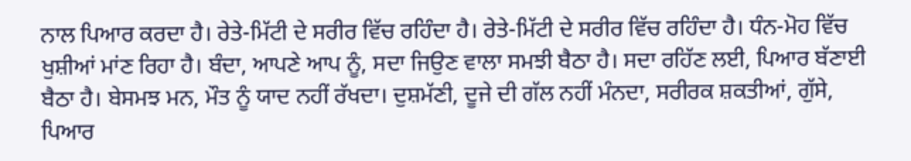ਨਾਲ ਪਿਆਰ ਕਰਦਾ ਹੈ। ਰੇਤੇ-ਮਿੱਟੀ ਦੇ ਸਰੀਰ ਵਿੱਚ ਰਹਿੰਦਾ ਹੈ। ਰੇਤੇ-ਮਿੱਟੀ ਦੇ ਸਰੀਰ ਵਿੱਚ ਰਹਿੰਦਾ ਹੈ। ਧੰਨ-ਮੋਹ ਵਿੱਚ ਖੁਸ਼ੀਆਂ ਮਾਂਣ ਰਿਹਾ ਹੈ। ਬੰਦਾ, ਆਪਣੇ ਆਪ ਨੂੰ, ਸਦਾ ਜਿਉਣ ਵਾਲਾ ਸਮਝੀ ਬੈਠਾ ਹੈ। ਸਦਾ ਰਹਿੱਣ ਲਈ, ਪਿਆਰ ਬੱਣਾਈ ਬੈਠਾ ਹੈ। ਬੇਸਮਝ ਮਨ, ਮੌਤ ਨੂੰ ਯਾਦ ਨਹੀਂ ਰੱਖਦਾ। ਦੁਸ਼ਮੱਣੀ, ਦੂਜੇ ਦੀ ਗੱਲ ਨਹੀਂ ਮੰਨਦਾ, ਸਰੀਰਕ ਸ਼ਕਤੀਆਂ, ਗੁੱਸੇ, ਪਿਆਰ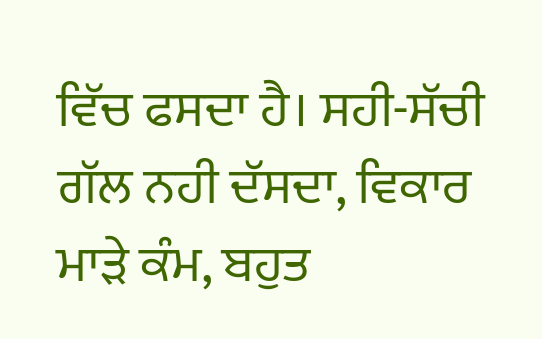ਵਿੱਚ ਫਸਦਾ ਹੈ। ਸਹੀ-ਸੱਚੀ ਗੱਲ ਨਹੀ ਦੱਸਦਾ, ਵਿਕਾਰ ਮਾੜੇ ਕੰਮ, ਬਹੁਤ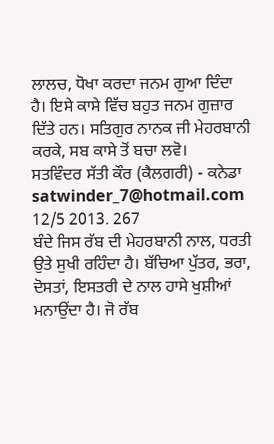ਲਾਲਚ, ਧੋਖਾ ਕਰਦਾ ਜਨਮ ਗੁਆ ਦਿੰਦਾ ਹੈ। ਇਸੇ ਕਾਸੇ ਵਿੱਚ ਬਹੁਤ ਜਨਮ ਗੁਜ਼ਾਰ ਦਿੱਤੇ ਹਨ। ਸਤਿਗੁਰ ਨਾਨਕ ਜੀ ਮੇਹਰਬਾਨੀ ਕਰਕੇ, ਸਬ ਕਾਸੇ ਤੋਂ ਬਚਾ ਲਵੋ।
ਸਤਵਿੰਦਰ ਸੱਤੀ ਕੌਰ (ਕੈਲਗਰੀ) - ਕਨੇਡਾ
satwinder_7@hotmail.com
12/5 2013. 267
ਬੰਦੇ ਜਿਸ ਰੱਬ ਦੀ ਮੇਹਰਬਾਨੀ ਨਾਲ, ਧਰਤੀ ਉਤੇ ਸੁਖੀ ਰਹਿੰਦਾ ਹੈ। ਬੱਚਿਆ ਪੁੱਤਰ, ਭਰਾ, ਦੋਸਤਾਂ, ਇਸਤਰੀ ਦੇ ਨਾਲ ਹਾਸੇ ਖੁਸ਼ੀਆਂ ਮਨਾਉਂਦਾ ਹੈ। ਜੋ ਰੱਬ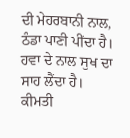ਦੀ ਮੇਹਰਬਾਨੀ ਨਾਲ, ਠੰਡਾ ਪਾਣੀ ਪੀਂਦਾ ਹੈ। ਹਵਾ ਦੇ ਨਾਲ ਸੁਖ ਦਾ ਸਾਹ ਲੈਂਦਾ ਹੈ। ਕੀਮਤੀ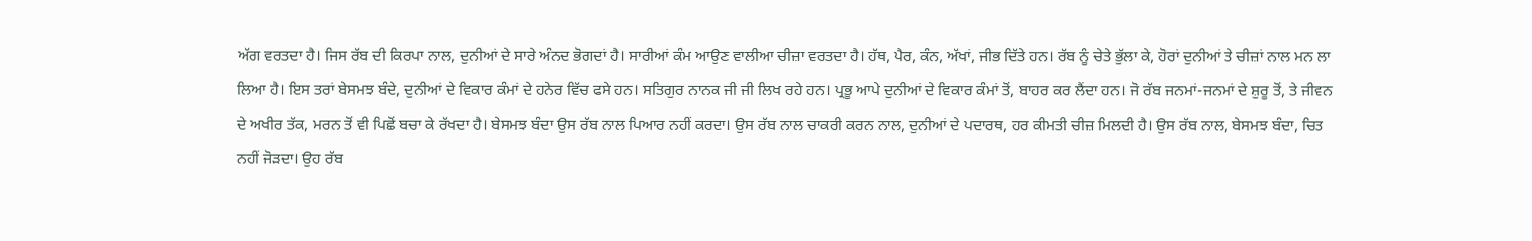ਅੱਗ ਵਰਤਦਾ ਹੈ। ਜਿਸ ਰੱਬ ਦੀ ਕਿਰਪਾ ਨਾਲ, ਦੁਨੀਆਂ ਦੇ ਸਾਰੇ ਅੰਨਦ ਭੋਗਦਾਂ ਹੈ। ਸਾਰੀਆਂ ਕੰਮ ਆਉਣ ਵਾਲੀਆ ਚੀਜ਼ਾ ਵਰਤਦਾ ਹੈ। ਹੱਥ, ਪੈਰ, ਕੰਨ, ਅੱਖਾਂ, ਜੀਭ ਦਿੱਤੇ ਹਨ। ਰੱਬ ਨੂੰ ਚੇਤੇ ਭੁੱਲਾ ਕੇ, ਹੋਰਾਂ ਦੁਨੀਆਂ ਤੇ ਚੀਜ਼ਾਂ ਨਾਲ ਮਨ ਲਾ ਲਿਆ ਹੈ। ਇਸ ਤਰਾਂ ਬੇਸਮਝ ਬੰਦੇ, ਦੁਨੀਆਂ ਦੇ ਵਿਕਾਰ ਕੰਮਾਂ ਦੇ ਹਨੇਰ ਵਿੱਚ ਫਸੇ ਹਨ। ਸਤਿਗੁਰ ਨਾਨਕ ਜੀ ਜੀ ਲਿਖ ਰਹੇ ਹਨ। ਪ੍ਰਭੂ ਆਪੇ ਦੁਨੀਆਂ ਦੇ ਵਿਕਾਰ ਕੰਮਾਂ ਤੋਂ, ਬਾਹਰ ਕਰ ਲੈਂਦਾ ਹਨ। ਜੋ ਰੱਬ ਜਨਮਾਂ-ਜਨਮਾਂ ਦੇ ਸ਼ੁਰੂ ਤੋਂ, ਤੇ ਜੀਵਨ ਦੇ ਅਖੀਰ ਤੱਕ, ਮਰਨ ਤੋਂ ਵੀ ਪਿਛੋਂ ਬਚਾ ਕੇ ਰੱਖਦਾ ਹੈ। ਬੇਸਮਝ ਬੰਦਾ ਉਸ ਰੱਬ ਨਾਲ ਪਿਆਰ ਨਹੀਂ ਕਰਦਾ। ਉਸ ਰੱਬ ਨਾਲ ਚਾਕਰੀ ਕਰਨ ਨਾਲ, ਦੁਨੀਆਂ ਦੇ ਪਦਾਰਥ, ਹਰ ਕੀਮਤੀ ਚੀਜ਼ ਮਿਲਦੀ ਹੈ। ਉਸ ਰੱਬ ਨਾਲ, ਬੇਸਮਝ ਬੰਦਾ, ਚਿਤ ਨਹੀਂ ਜੋੜਦਾ। ਉਹ ਰੱਬ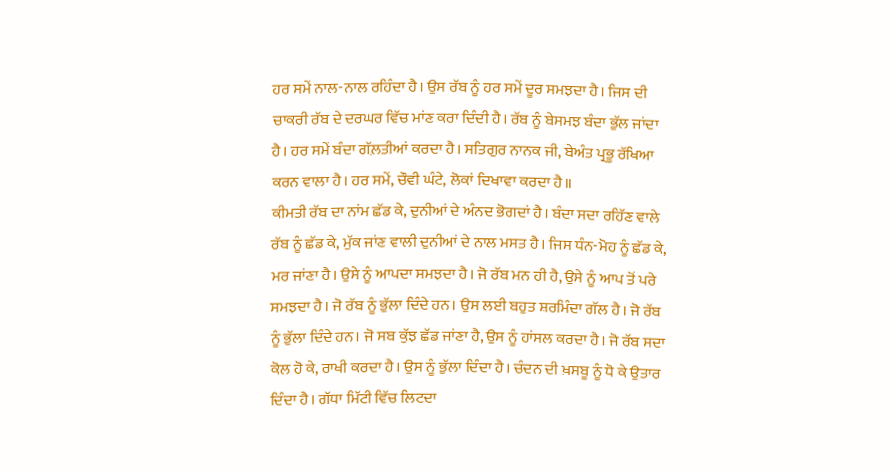ਹਰ ਸਮੇਂ ਨਾਲ-ਨਾਲ ਰਹਿੰਦਾ ਹੈ। ਉਸ ਰੱਬ ਨੂੰ ਹਰ ਸਮੇਂ ਦੂਰ ਸਮਝਦਾ ਹੈ। ਜਿਸ ਦੀ ਚਾਕਰੀ ਰੱਬ ਦੇ ਦਰਘਰ ਵਿੱਚ ਮਾਂਣ ਕਰਾ ਦਿੰਦੀ ਹੈ। ਰੱਬ ਨੂੰ ਬੇਸਮਝ ਬੰਦਾ ਭੁੱਲ ਜਾਂਦਾ ਹੈ। ਹਰ ਸਮੇਂ ਬੰਦਾ ਗੱਲ਼ਤੀਆਂ ਕਰਦਾ ਹੈ। ਸਤਿਗੁਰ ਨਾਨਕ ਜੀ, ਬੇਅੰਤ ਪ੍ਰਭੂ ਰੱਖਿਆ ਕਰਨ ਵਾਲਾ ਹੈ। ਹਰ ਸਮੇਂ, ਚੌਵੀ ਘੰਟੇ, ਲੋਕਾਂ ਦਿਖਾਵਾ ਕਰਦਾ ਹੈ॥
ਕੀਮਤੀ ਰੱਬ ਦਾ ਨਾਂਮ ਛੱਡ ਕੇ, ਦੁਨੀਆਂ ਦੇ ਅੰਨਦ ਭੋਗਦਾਂ ਹੈ। ਬੰਦਾ ਸਦਾ ਰਹਿੱਣ ਵਾਲੇ ਰੱਬ ਨੂੰ ਛੱਡ ਕੇ, ਮੁੱਕ ਜਾਂਣ ਵਾਲੀ ਦੁਨੀਆਂ ਦੇ ਨਾਲ ਮਸਤ ਹੈ। ਜਿਸ ਧੰਨ-ਮੋਹ ਨੂੰ ਛੱਡ ਕੇ, ਮਰ ਜਾਂਣਾ ਹੈ। ਉਸੇ ਨੂੰ ਆਪਦਾ ਸਮਝਦਾ ਹੈ। ਜੋ ਰੱਬ ਮਨ ਹੀ ਹੈ, ਉਸੇ ਨੂੰ ਆਪ ਤੋਂ ਪਰੇ ਸਮਝਦਾ ਹੈ। ਜੋ ਰੱਬ ਨੂੰ ਭੁੱਲਾ ਦਿੰਦੇ ਹਨ। ਉਸ ਲਈ ਬਹੁਤ ਸ਼ਰਮਿੰਦਾ ਗੱਲ ਹੈ। ਜੋ ਰੱਬ ਨੂੰ ਭੁੱਲਾ ਦਿੰਦੇ ਹਨ। ਜੋ ਸਬ ਕੁੱਝ ਛੱਡ ਜਾਂਣਾ ਹੈ, ਉਸ ਨੂੰ ਹਾਂਸਲ ਕਰਦਾ ਹੈ। ਜੋ ਰੱਬ ਸਦਾ ਕੋਲ ਹੋ ਕੇ, ਰਾਖੀ ਕਰਦਾ ਹੈ। ਉਸ ਨੂੰ ਭੁੱਲਾ ਦਿੰਦਾ ਹੈ। ਚੰਦਨ ਦੀ ਖ਼ਸਬੂ ਨੂੰ ਧੋ ਕੇ ਉਤਾਰ ਦਿੰਦਾ ਹੈ। ਗੱਧਾ ਮਿੱਟੀ ਵਿੱਚ ਲਿਟਦਾ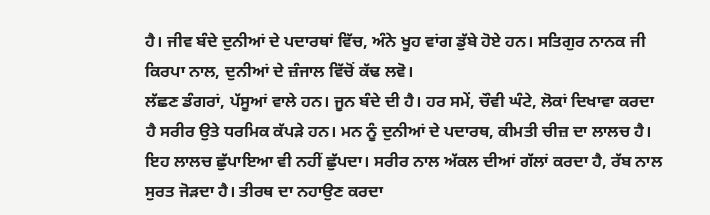ਹੈ। ਜੀਵ ਬੰਦੇ ਦੁਨੀਆਂ ਦੇ ਪਦਾਰਥਾਂ ਵਿੱਚ, ਅੰਨੇ ਖੂਹ ਵਾਂਗ ਡੁੱਬੇ ਹੋਏ ਹਨ। ਸਤਿਗੁਰ ਨਾਨਕ ਜੀ ਕਿਰਪਾ ਨਾਲ, ਦੁਨੀਆਂ ਦੇ ਜ਼ੰਜਾਲ ਵਿੱਚੋਂ ਕੱਢ ਲਵੋ।
ਲੱਛਣ ਡੰਗਰਾਂ, ਪੱਸੂਆਂ ਵਾਲੇ ਹਨ। ਜੂਨ ਬੰਦੇ ਦੀ ਹੈ। ਹਰ ਸਮੇਂ, ਚੌਵੀ ਘੰਟੇ, ਲੋਕਾਂ ਦਿਖਾਵਾ ਕਰਦਾ ਹੈ ਸਰੀਰ ਉਤੇ ਧਰਮਿਕ ਕੱਪੜੇ ਹਨ। ਮਨ ਨੂੰ ਦੁਨੀਆਂ ਦੇ ਪਦਾਰਥ, ਕੀਮਤੀ ਚੀਜ਼ ਦਾ ਲਾਲਚ ਹੈ। ਇਹ ਲਾਲਚ ਛੁੱਪਾਇਆ ਵੀ ਨਹੀਂ ਛੁੱਪਦਾ। ਸਰੀਰ ਨਾਲ ਅੱਕਲ ਦੀਆਂ ਗੱਲਾਂ ਕਰਦਾ ਹੈ, ਰੱਬ ਨਾਲ ਸੁਰਤ ਜੋੜਦਾ ਹੈ। ਤੀਰਥ ਦਾ ਨਹਾਉਣ ਕਰਦਾ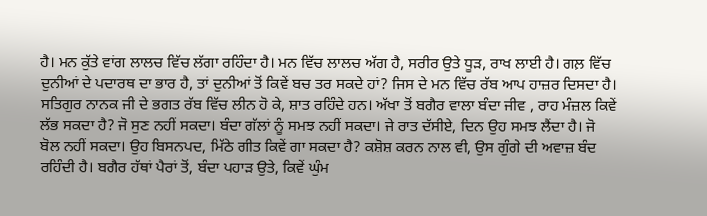ਹੈ। ਮਨ ਕੁੱਤੇ ਵਾਂਗ ਲਾਲਚ ਵਿੱਚ ਲੱਗਾ ਰਹਿੰਦਾ ਹੈ। ਮਨ ਵਿੱਚ ਲਾਲਚ ਅੱਗ ਹੈ, ਸਰੀਰ ਉਤੇ ਧੂੜ, ਰਾਖ ਲਾਈ ਹੈ। ਗਲ਼ ਵਿੱਚ ਦੁਨੀਆਂ ਦੇ ਪਦਾਰਥ ਦਾ ਭਾਰ ਹੈ, ਤਾਂ ਦੁਨੀਆਂ ਤੋਂ ਕਿਵੇਂ ਬਚ ਤਰ ਸਕਦੇ ਹਾਂ? ਜਿਸ ਦੇ ਮਨ ਵਿੱਚ ਰੱਬ ਆਪ ਹਾਜ਼ਰ ਦਿਸਦਾ ਹੈ। ਸਤਿਗੁਰ ਨਾਨਕ ਜੀ ਦੇ ਭਗਤ ਰੱਬ ਵਿੱਚ ਲੀਨ ਹੋ ਕੇ, ਸ਼ਾਤ ਰਹਿੰਦੇ ਹਨ। ਅੱਖਾ ਤੋਂ ਬਗੈਰ ਵਾਲਾ ਬੰਦਾ ਜੀਵ , ਰਾਹ ਮੰਜ਼ਲ ਕਿਵੇਂ ਲੱਭ ਸਕਦਾ ਹੈ? ਜੋ ਸੁਣ ਨਹੀਂ ਸਕਦਾ। ਬੰਦਾ ਗੱਲਾਂ ਨੂੰ ਸਮਝ ਨਹੀਂ ਸਕਦਾ। ਜੇ ਰਾਤ ਦੱਸੀਏ, ਦਿਨ ਉਹ ਸਮਝ ਲੈਂਦਾ ਹੈ। ਜੋ ਬੋਲ ਨਹੀਂ ਸਕਦਾ। ਉਹ ਬਿਸਨਪਦ, ਮਿੱਠੇ ਗੀਤ ਕਿਵੇਂ ਗਾ ਸਕਦਾ ਹੈ? ਕਸ਼ੋਸ਼ ਕਰਨ ਨਾਲ ਵੀ, ਉਸ ਗੁੰਗੇ ਦੀ ਅਵਾਜ਼ ਬੰਦ ਰਹਿੰਦੀ ਹੈ। ਬਗੈਰ ਹੱਥਾਂ ਪੈਰਾਂ ਤੋਂ, ਬੰਦਾ ਪਹਾੜ ਉਤੇ, ਕਿਵੇਂ ਘੁੰਮ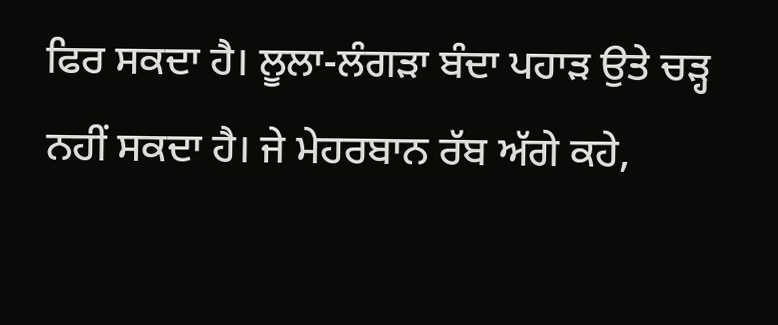ਫਿਰ ਸਕਦਾ ਹੈ। ਲੂਲਾ-ਲੰਗੜਾ ਬੰਦਾ ਪਹਾੜ ਉਤੇ ਚੜ੍ਹ ਨਹੀਂ ਸਕਦਾ ਹੈ। ਜੇ ਮੇਹਰਬਾਨ ਰੱਬ ਅੱਗੇ ਕਹੇ,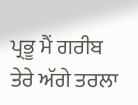ਪ੍ਰਭੂ ਮੈਂ ਗਰੀਬ ਤੇਰੇ ਅੱਗੇ ਤਰਲਾ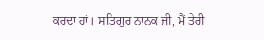ਕਰਦਾ ਹਾਂ। ਸਤਿਗੁਰ ਨਾਨਕ ਜੀ, ਮੈਂ ਤੇਰੀ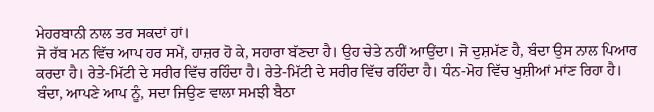ਮੇਹਰਬਾਨੀ ਨਾਲ ਤਰ ਸਕਦਾਂ ਹਾਂ।
ਜੋ ਰੱਬ ਮਨ ਵਿੱਚ ਆਪ ਹਰ ਸਮੇਂ, ਹਾਜ਼ਰ ਹੋ ਕੇ, ਸਹਾਰਾ ਬੱਣਦਾ ਹੈ। ਉਹ ਚੇਤੇ ਨਹੀਂ ਆਉਂਦਾ। ਜੋ ਦੁਸ਼ਮੱਣ ਹੈ, ਬੰਦਾ ਉਸ ਨਾਲ ਪਿਆਰ ਕਰਦਾ ਹੈ। ਰੇਤੇ-ਮਿੱਟੀ ਦੇ ਸਰੀਰ ਵਿੱਚ ਰਹਿੰਦਾ ਹੈ। ਰੇਤੇ-ਮਿੱਟੀ ਦੇ ਸਰੀਰ ਵਿੱਚ ਰਹਿੰਦਾ ਹੈ। ਧੰਨ-ਮੋਹ ਵਿੱਚ ਖੁਸ਼ੀਆਂ ਮਾਂਣ ਰਿਹਾ ਹੈ। ਬੰਦਾ, ਆਪਣੇ ਆਪ ਨੂੰ, ਸਦਾ ਜਿਉਣ ਵਾਲਾ ਸਮਝੀ ਬੈਠਾ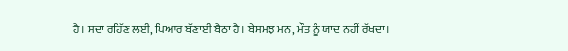ਹੈ। ਸਦਾ ਰਹਿੱਣ ਲਈ, ਪਿਆਰ ਬੱਣਾਈ ਬੈਠਾ ਹੈ। ਬੇਸਮਝ ਮਨ, ਮੌਤ ਨੂੰ ਯਾਦ ਨਹੀਂ ਰੱਖਦਾ।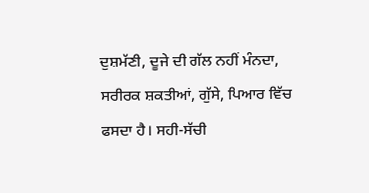ਦੁਸ਼ਮੱਣੀ, ਦੂਜੇ ਦੀ ਗੱਲ ਨਹੀਂ ਮੰਨਦਾ, ਸਰੀਰਕ ਸ਼ਕਤੀਆਂ, ਗੁੱਸੇ, ਪਿਆਰ ਵਿੱਚ ਫਸਦਾ ਹੈ। ਸਹੀ-ਸੱਚੀ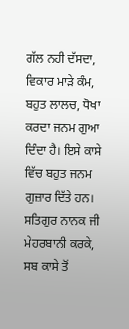ਗੱਲ ਨਹੀ ਦੱਸਦਾ, ਵਿਕਾਰ ਮਾੜੇ ਕੰਮ, ਬਹੁਤ ਲਾਲਚ, ਧੋਖਾ ਕਰਦਾ ਜਨਮ ਗੁਆ ਦਿੰਦਾ ਹੈ। ਇਸੇ ਕਾਸੇ ਵਿੱਚ ਬਹੁਤ ਜਨਮ ਗੁਜ਼ਾਰ ਦਿੱਤੇ ਹਨ। ਸਤਿਗੁਰ ਨਾਨਕ ਜੀ ਮੇਹਰਬਾਨੀ ਕਰਕੇ, ਸਬ ਕਾਸੇ ਤੋਂ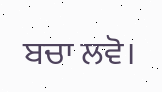ਬਚਾ ਲਵੋ।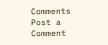Comments
Post a Comment